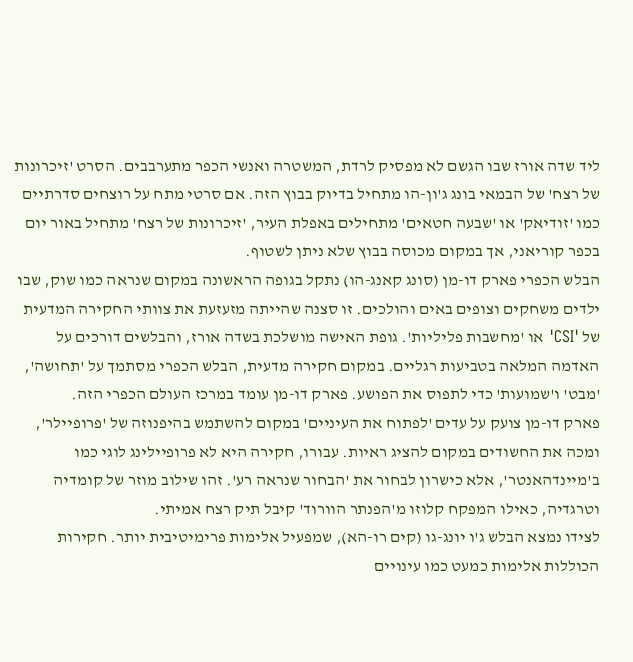ליד שדה אורז שבו הגשם לא מפסיק לרדת, המשטרה ואנשי הכפר מתערבבים. הסרט 'זיכרונות של רצח' של הבמאי בונג ג'ון-הו מתחיל בדיוק בבוץ הזה. אם סרטי מתח על רוצחים סדרתיים כמו 'זודיאק' או 'שבעה חטאים' מתחילים באפלת העיר, 'זיכרונות של רצח' מתחיל באור יום בכפר קוריאני, אך במקום מכוסה בבוץ שלא ניתן לשטוף.
הבלש הכפרי פארק דו-מן (סונג קאנג-הו) נתקל בגופה הראשונה במקום שנראה כמו שוק, שבו ילדים משחקים וצופים באים והולכים. זו סצנה שהייתה מזעזעת את צוותי החקירה המדעית של 'CSI' או 'מחשבות פליליות'. גופת האישה מושלכת בשדה אורז, והבלשים דורכים על האדמה המלאה בטביעות רגליים. במקום חקירה מדעית, הבלש הכפרי מסתמך על 'תחושה', 'מבט' ו'שמועות' כדי לתפוס את הפושע. פארק דו-מן עומד במרכז העולם הכפרי הזה.
פארק דו-מן צועק על עדים 'לפתוח את העיניים' במקום להשתמש בהיפנוזה של 'פרופיילר', ומכה את החשודים במקום להציג ראיות. עבורו, חקירה היא לא פרופיילינג לוגי כמו ב'מיינדהאנטר', אלא כישרון לבחור את 'הבחור שנראה רע'. זהו שילוב מוזר של קומדיה וטרגדיה, כאילו המפקח קלוזו מ'הפנתר הוורוד' קיבל תיק רצח אמיתי.
לצידו נמצא הבלש ג'ו יונג-גו (קים רו-הא), שמפעיל אלימות פרימיטיבית יותר. חקירות הכוללות אלימות כמעט כמו עינויים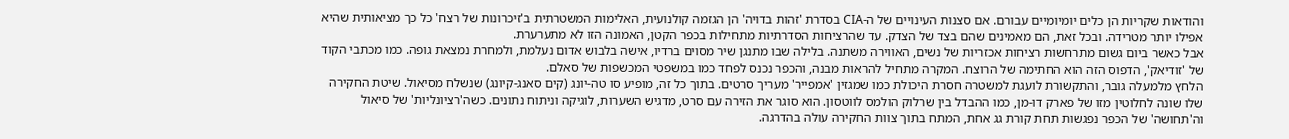והודאות שקריות הן כלים יומיומיים עבורם. אם סצנות העינויים של ה-CIA בסדרת 'זהות בדויה' הן הגזמה קולנועית, האלימות המשטרתית ב'זיכרונות של רצח' כל כך מציאותית שהיא אפילו יותר מטרידה. ובכל זאת, הם מאמינים שהם בצד של הצדק. עד שהרציחות הסדרתיות מתחילות בכפר הקטן, האמונה הזו לא מתערערת.
אבל כאשר ביום גשום מתרחשות רציחות אכזריות של נשים, האווירה משתנה. בלילה שבו מתנגן שיר מסוים ברדיו, אישה בלבוש אדום נעלמת, ולמחרת נמצאת גופה. כמו מכתבי הקוד של 'זודיאק', הדפוס הזה הוא החתימה של הרוצח. המקרה מתחיל להראות מבנה, והכפר נכנס לפחד כמו במשפטי המכשפות של סאלם.
הלחץ מלמעלה גובר, והתקשורת לועגת למשטרה חסרת היכולת כמו שמגזין 'אמפייר' מעריך סרטים. בתוך כל זה, מופיע סו טה-יונג (קים סאנג-קיונג) שנשלח מסיאול. שיטת החקירה שלו שונה לחלוטין מזו של פארק דו-מן, כמו ההבדל בין שרלוק הולמס לווטסון. הוא סוגר את הזירה עם סרט, מדגיש השערות, לוגיקה וניתוח נתונים. כשה'רציונליות' של סיאול וה'תחושה' של הכפר נפגשות תחת קורת גג אחת, המתח בתוך צוות החקירה עולה בהדרגה.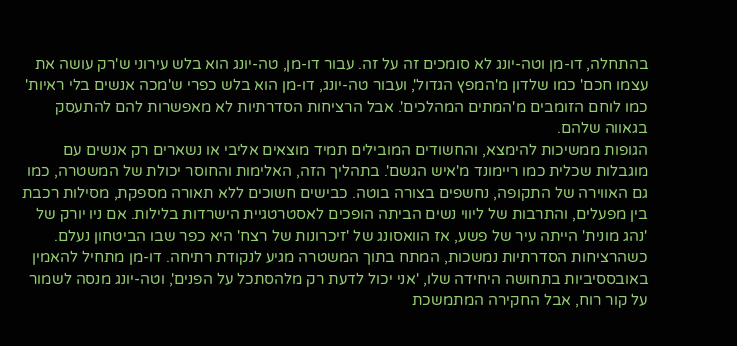בהתחלה, דו-מן וטה-יונג לא סומכים זה על זה. עבור דו-מן, טה-יונג הוא בלש עירוני ש'רק עושה את עצמו חכם' כמו שלדון מ'המפץ הגדול', ועבור טה-יונג, דו-מן הוא בלש כפרי ש'מכה אנשים בלי ראיות' כמו לוחם הזומבים מ'המתים המהלכים'. אבל הרציחות הסדרתיות לא מאפשרות להם להתעסק בגאווה שלהם.
הגופות ממשיכות להימצא, והחשודים המובילים תמיד מוצאים אליבי או נשארים רק אנשים עם מוגבלות שכלית כמו ריימונד מ'איש הגשם'. בתהליך הזה, האלימות והחוסר יכולת של המשטרה, כמו גם האווירה של התקופה, נחשפים בצורה בוטה. כבישים חשוכים ללא תאורה מספקת, מסילות רכבת בין מפעלים, והתרבות של ליווי נשים הביתה הופכים לאסטרטגיית הישרדות בלילות. אם ניו יורק של 'נהג מונית' הייתה עיר של פשע, אז הוואסונג של 'זיכרונות של רצח' היא כפר שבו הביטחון נעלם.
כשהרציחות הסדרתיות נמשכות, המתח בתוך המשטרה מגיע לנקודת רתיחה. דו-מן מתחיל להאמין באובססיביות בתחושה היחידה שלו, 'אני יכול לדעת רק מלהסתכל על הפנים', וטה-יונג מנסה לשמור על קור רוח, אבל החקירה המתמשכת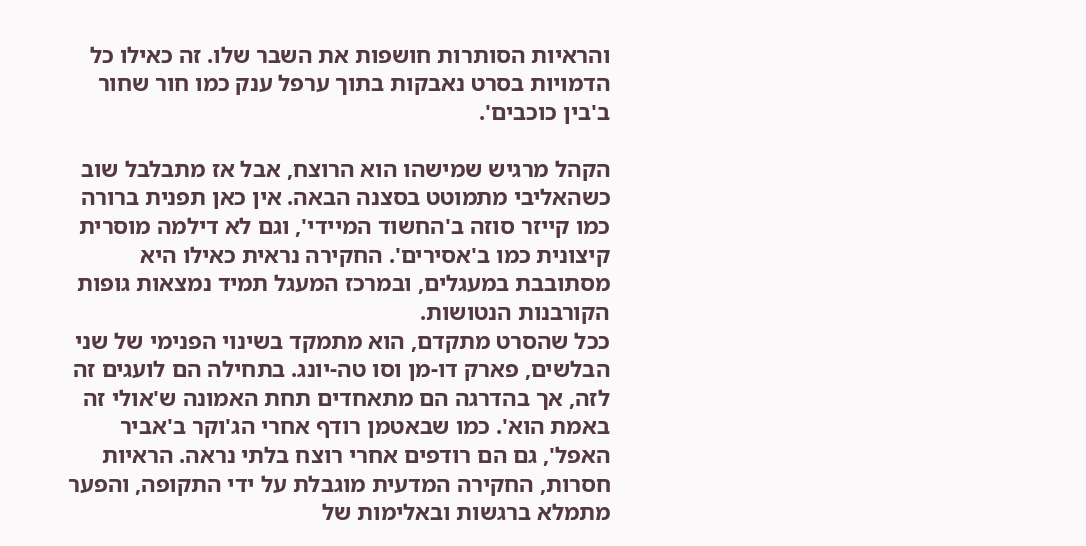והראיות הסותרות חושפות את השבר שלו. זה כאילו כל הדמויות בסרט נאבקות בתוך ערפל ענק כמו חור שחור ב'בין כוכבים'.

הקהל מרגיש שמישהו הוא הרוצח, אבל אז מתבלבל שוב כשהאליבי מתמוטט בסצנה הבאה. אין כאן תפנית ברורה כמו קייזר סוזה ב'החשוד המיידי', וגם לא דילמה מוסרית קיצונית כמו ב'אסירים'. החקירה נראית כאילו היא מסתובבת במעגלים, ובמרכז המעגל תמיד נמצאות גופות הקורבנות הנטושות.
ככל שהסרט מתקדם, הוא מתמקד בשינוי הפנימי של שני הבלשים, פארק דו-מן וסו טה-יונג. בתחילה הם לועגים זה לזה, אך בהדרגה הם מתאחדים תחת האמונה ש'אולי זה באמת הוא'. כמו שבאטמן רודף אחרי הג'וקר ב'אביר האפל', גם הם רודפים אחרי רוצח בלתי נראה. הראיות חסרות, החקירה המדעית מוגבלת על ידי התקופה, והפער מתמלא ברגשות ובאלימות של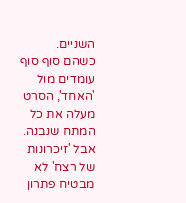השניים.
כשהם סוף סוף עומדים מול 'האחד', הסרט מעלה את כל המתח שנבנה. אבל 'זיכרונות של רצח' לא מבטיח פתרון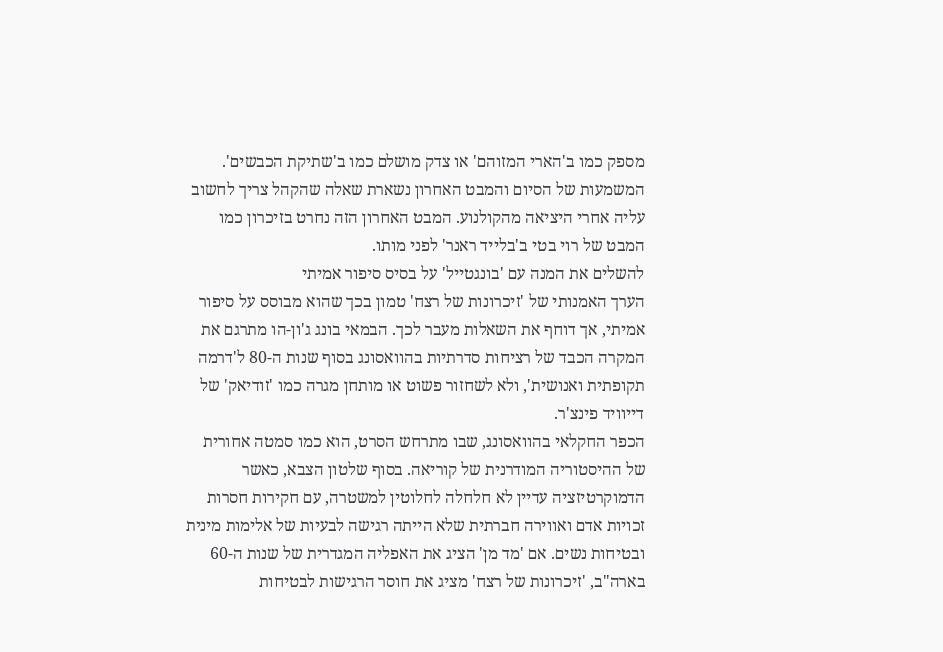מספק כמו ב'הארי המזוהם' או צדק מושלם כמו ב'שתיקת הכבשים'. המשמעות של הסיום והמבט האחרון נשארת שאלה שהקהל צריך לחשוב עליה אחרי היציאה מהקולנוע. המבט האחרון הזה נחרט בזיכרון כמו המבט של רוי בטי ב'בלייד ראנר' לפני מותו.
להשלים את המנה עם 'בונגטייל' על בסיס סיפור אמיתי
הערך האמנותי של 'זיכרונות של רצח' טמון בכך שהוא מבוסס על סיפור אמיתי, אך דוחף את השאלות מעבר לכך. הבמאי בונג ג'ון-הו מתרגם את המקרה הכבד של רציחות סדרתיות בהוואסונג בסוף שנות ה-80 ל'דרמה תקופתית ואנושית', ולא לשחזור פשוט או מותחן מגרה כמו 'זודיאק' של דייוויד פינצ'ר.
הכפר החקלאי בהוואסונג, שבו מתרחש הסרט, הוא כמו סמטה אחורית של ההיסטוריה המודרנית של קוריאה. בסוף שלטון הצבא, כאשר הדמוקרטיזציה עדיין לא חלחלה לחלוטין למשטרה, עם חקירות חסרות זכויות אדם ואווירה חברתית שלא הייתה רגישה לבעיות של אלימות מינית ובטיחות נשים. אם 'מד מן' הציג את האפליה המגדרית של שנות ה-60 בארה"ב, 'זיכרונות של רצח' מציג את חוסר הרגישות לבטיחות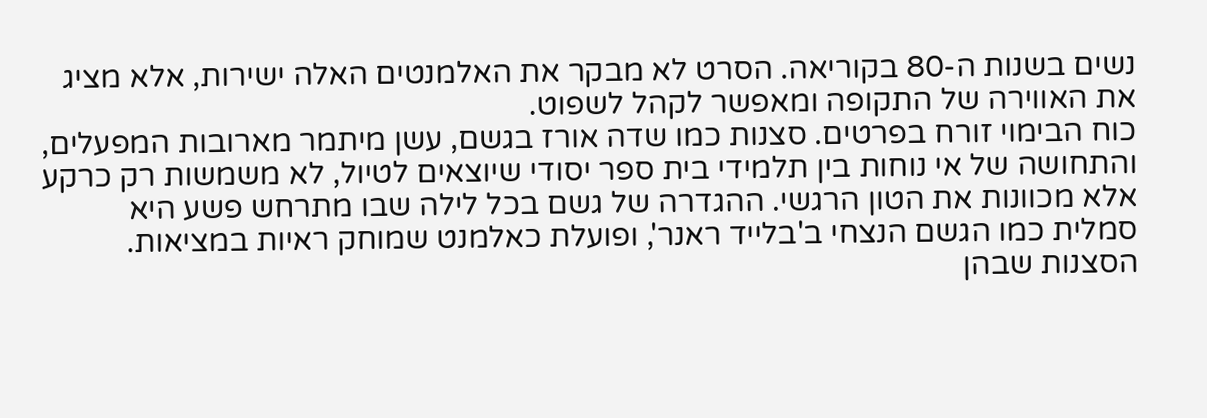נשים בשנות ה-80 בקוריאה. הסרט לא מבקר את האלמנטים האלה ישירות, אלא מציג את האווירה של התקופה ומאפשר לקהל לשפוט.
כוח הבימוי זורח בפרטים. סצנות כמו שדה אורז בגשם, עשן מיתמר מארובות המפעלים, והתחושה של אי נוחות בין תלמידי בית ספר יסודי שיוצאים לטיול, לא משמשות רק כרקע אלא מכוונות את הטון הרגשי. ההגדרה של גשם בכל לילה שבו מתרחש פשע היא סמלית כמו הגשם הנצחי ב'בלייד ראנר', ופועלת כאלמנט שמוחק ראיות במציאות.
הסצנות שבהן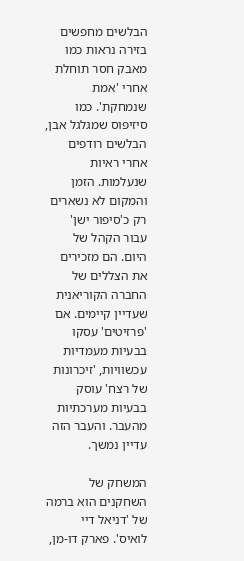הבלשים מחפשים בזירה נראות כמו מאבק חסר תוחלת אחרי 'אמת שנמחקת'. כמו סיזיפוס שמגלגל אבן, הבלשים רודפים אחרי ראיות שנעלמות. הזמן והמקום לא נשארים רק כ'סיפור ישן' עבור הקהל של היום. הם מזכירים את הצללים של החברה הקוריאנית שעדיין קיימים. אם 'פרזיטים' עסקו בבעיות מעמדיות עכשוויות, 'זיכרונות של רצח' עוסק בבעיות מערכתיות מהעבר. והעבר הזה עדיין נמשך.

המשחק של השחקנים הוא ברמה של 'דניאל דיי לואיס'. פארק דו-מן,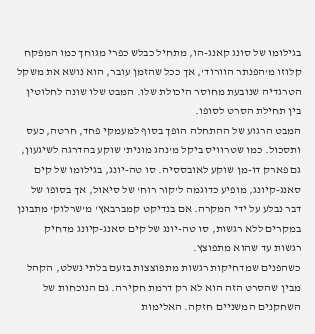בגילומו של סונג קאנג-הו, מתחיל כבלש כפרי מגוחך כמו המפקח קלוזו מ'הפנתר הוורוד', אך ככל שהזמן עובר, הוא נושא את משקל הטרגדיה שנובעת מחוסר היכולת שלו. המבט שלו שונה לחלוטין בין תחילת הסרט לסופו.
המבט הרגוע של ההתחלה הופך בסוף למעמקי פחד, חרטה, כעס ותסכול. כמו שטרוויס ביקל מ'נהג מונית' שוקע בהדרגה לשיגעון, גם פארק דו-מן שוקע לאובססיה. סו טה-יונג, בגילומו של קים סאנג-קיונג, מופיע כדוגמה ל'קור רוח' של סיאול, אך בסופו של דבר נבלע על ידי המקרה. אם בנדיקט קמברבאץ' מ'שרלוק' מתבונן במקרים ללא רגשות, סו טה-יונג של קים סאנג-קיונג מדחיק רגשות עד שהוא מתפוצץ.
כשהפנים שמדחיקות רגשות מתפוצצות בזעם בלתי נשלט, הקהל מבין שהסרט הזה הוא לא רק דרמת חקירה. גם הנוכחות של השחקנים המשניים חזקה. האלימות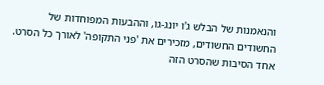והנאמנות של הבלש ג'ו יונג-גו, וההבעות המפוחדות של החשודים החשודים, מזכירים את 'פני התקופה' לאורך כל הסרט.
אחד הסיבות שהסרט הזה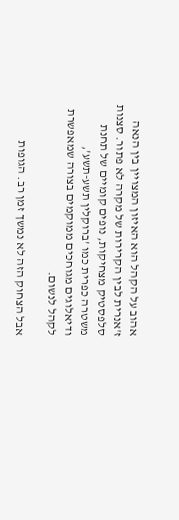אהוב על הקהל הוא האיזון המצויין בין הנאה ז'אנרית לבין הקרירות של מקרה לא פתור. סצנות סלפסטיק מצחיקות, נופים קומיים של תחנת משטרה כפרית כמו 'ברוקלין תשע-תשע', ודיאלוגים מגוחכים ממוקמים בצורה שמאפשרת לקהל לנשום.

אבל הצחוק הזה לא נמשך זמן רב. הגופות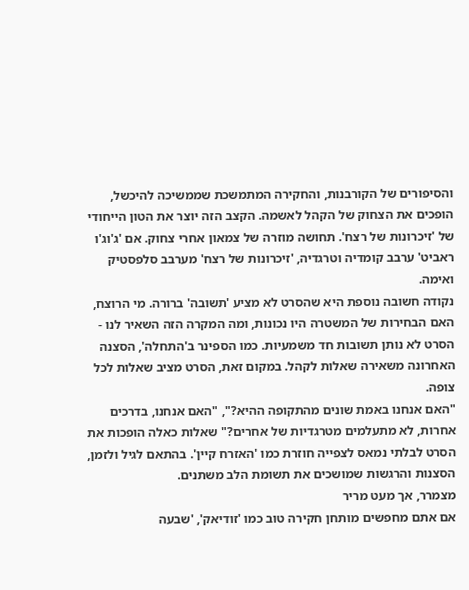והסיפורים של הקורבנות, והחקירה המתמשכת שממשיכה להיכשל, הופכים את הצחוק של הקהל לאשמה. הקצב הזה יוצר את הטון הייחודי של 'זיכרונות של רצח'. תחושה מוזרה של צמאון אחרי צחוק. אם 'ג'וג'ו ראביט' ערבב קומדיה וטרגדיה, 'זיכרונות של רצח' מערבב סלפסטיק ואימה.
נקודה חשובה נוספת היא שהסרט לא מציע 'תשובה' ברורה. מי הרוצח, האם הבחירות של המשטרה היו נכונות, ומה המקרה הזה השאיר לנו - הסרט לא נותן תשובות חד משמעיות. כמו הספינר ב'התחלה', הסצנה האחרונה משאירה שאלות לקהל. במקום זאת, הסרט מציב שאלות לכל צופה.
"האם אנחנו באמת שונים מהתקופה ההיא?", "האם אנחנו, בדרכים אחרות, לא מתעלמים מטרגדיות של אחרים?" שאלות כאלה הופכות את הסרט לבלתי נמאס לצפייה חוזרת כמו 'האזרח קיין'. בהתאם לגיל ולזמן, הסצנות והרגשות שמושכים את תשומת הלב משתנים.
מצמרר, אך מעט מריר
אם אתם מחפשים מותחן חקירה טוב כמו 'זודיאק', 'שבעה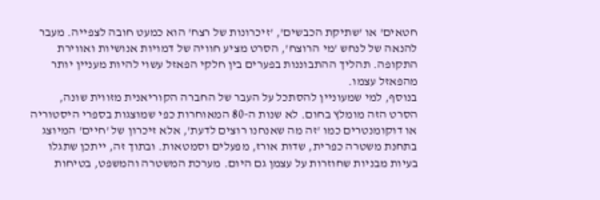חטאים' או 'שתיקת הכבשים', 'זיכרונות של רצח' הוא כמעט חובה לצפייה. מעבר להנאה של לנחש 'מי הרוצח', הסרט מציע חוויה של דמויות אנושיות ואווירת התקופה. תהליך ההתבוננות בפערים בין חלקי הפאזל עשוי להיות מעניין יותר מהפאזל עצמו.
בנוסף, למי שמעוניין להסתכל על העבר של החברה הקוריאנית מזווית שונה, הסרט הזה מומלץ בחום. לא שנות ה-80 המאוחרות כפי שמוצגות בספרי היסטוריה או דוקומנטרים כמו 'זה מה שאנחנו רוצים לדעת', אלא זיכרון של 'חיים' המיוצג בתחנת משטרה כפרית, שדות אורז, מפעלים וסמטאות. ובתוך זה, ייתכן שתגלו בעיות מבניות שחוזרות על עצמן גם היום. מערכת המשטרה והמשפט, בטיחות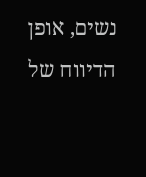נשים, אופן הדיווח של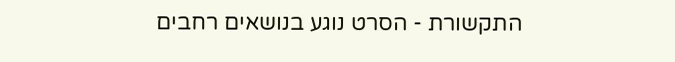התקשורת - הסרט נוגע בנושאים רחבים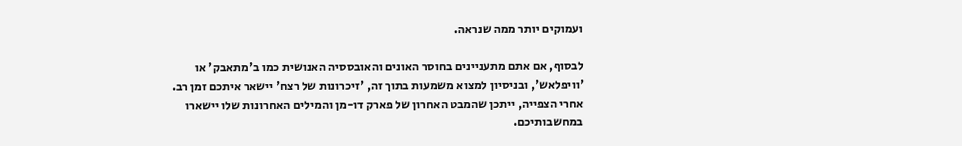ועמוקים יותר ממה שנראה.

לבסוף, אם אתם מתעניינים בחוסר האונים והאובססיה האנושית כמו ב'מתאבק' או 'וויפלאש', ובניסיון למצוא משמעות בתוך זה, 'זיכרונות של רצח' יישאר איתכם זמן רב. אחרי הצפייה, ייתכן שהמבט האחרון של פארק דו-מן והמילים האחרונות שלו יישארו במחשבותיכם.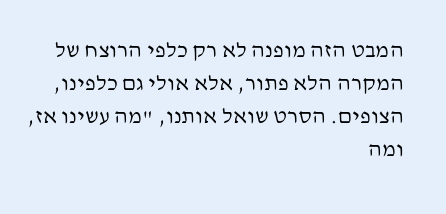המבט הזה מופנה לא רק כלפי הרוצח של המקרה הלא פתור, אלא אולי גם כלפינו, הצופים. הסרט שואל אותנו, "מה עשינו אז, ומה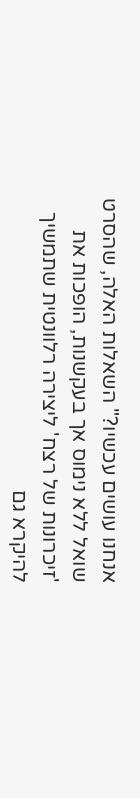אנחנו עושים עכשיו?" השאלות האלה, שהסרט שואל ללא נימוס אך בעקשנות, הופכות את 'זיכרונות של רצח' ליצירה רלוונטית שתמשיך להיקרא גם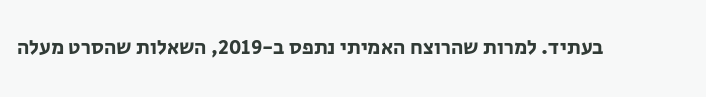בעתיד. למרות שהרוצח האמיתי נתפס ב-2019, השאלות שהסרט מעלה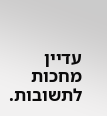עדיין מחכות לתשובות.